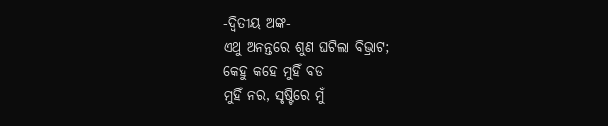-ଦ୍ବିତୀୟ ଅଙ୍କ-
ଏଥୁ ଅନନ୍ତରେ ଶୁଣ ଘଟିଲା ବିଭ୍ରାଟ;
କେହୁ କହେ ମୁହିଁ ବଡ
ମୁହିଁ ନର, ସୃଷ୍ଟିରେ ମୁଁ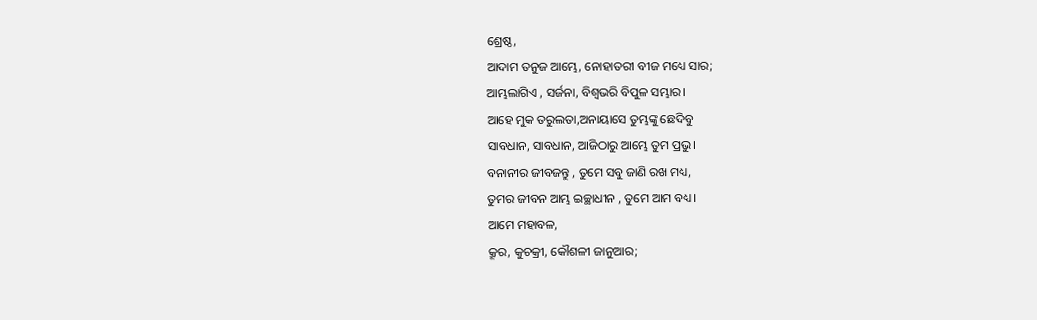ଶ୍ରେଷ୍ଠ,
ଆଦାମ ତନୁଜ ଆମ୍ଭେ, ନୋହାତରୀ ବୀଜ ମଧ୍ୟେ ସାର;
ଆମ୍ଭଲାଗିଏ , ସର୍ଜନା, ବିଶ୍ବଭରି ବିପୁଳ ସମ୍ଭାର।
ଆହେ ମୁକ ତରୁଲତା,ଅନାୟାସେ ତୁମ୍ଭଙ୍କୁ ଛେଦିବୁ
ସାବଧାନ, ସାବଧାନ, ଆଜିଠାରୁ ଆମ୍ଭେ ତୁମ ପ୍ରଭୁ।
ବନାନୀର ଜୀବଜନ୍ତୁ , ତୁମେ ସବୁ ଜାଣି ରଖ ମଧ୍ୟ,
ତୁମର ଜୀବନ ଆମ୍ଭ ଇଚ୍ଛାଧୀନ , ତୁମେ ଆମ ବଧ୍ୟ।
ଆମେ ମହାବଳ,
କ୍ରୂର, କୁଚକ୍ରୀ, କୌଶଳୀ ଜାନୁଆର;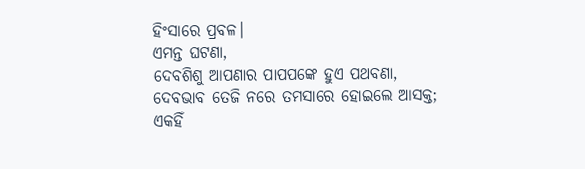ହିଂସାରେ ପ୍ରବଳ।
ଏମନ୍ତ ଘଟଣା,
ଦେବଶିଶୁ ଆପଣାର ପାପପଙ୍କେ ହୁଏ ପଥବଣା,
ଦେବଭାବ ତେଜି ନରେ ତମସାରେ ହୋଇଲେ ଆସକ୍ତ;
ଏକହିଁ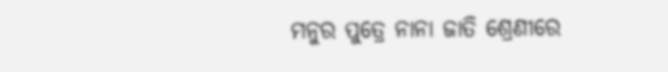ମନୁର ପୁତ୍ରେ ନାନା ଜାତି ଶ୍ରେଣୀରେ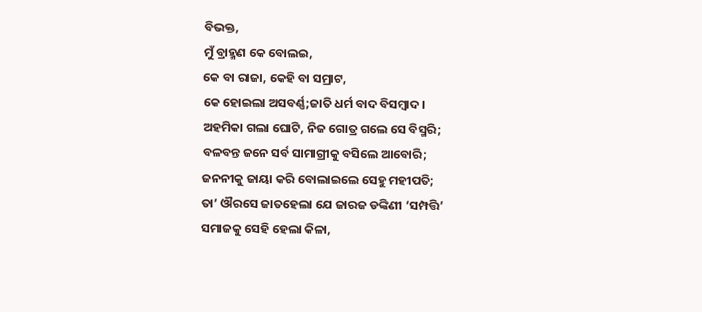ବିଭକ୍ତ,
ମୁଁ ବ୍ରାହ୍ମଣ କେ ବୋଲଇ,
କେ ବା ରାଜା, କେହି ବା ସମ୍ରାଟ,
କେ ହୋଇଲା ଅସବର୍ଣ୍ଣ;ଜାତି ଧର୍ମ ବାଦ ବିସମ୍ବାଦ।
ଅହମିକା ଗଲା ଘୋଟି, ନିଜ ଗୋତ୍ର ଗଲେ ସେ ବିସ୍ମରି;
ବଳବନ୍ତ ଜନେ ସର୍ବ ସାମାଗ୍ରୀକୁ ବସିଲେ ଆବୋରି;
ଜନନୀକୁ ଜାୟା କରି ବୋଲାଇଲେ ସେହୁ ମହୀପତି;
ତା’ ଔରସେ ଜାତହେଲା ଯେ ଜାରଜ ଡଙ୍କିଣୀ ‘ସମ୍ପତ୍ତି’
ସମାଜକୁ ସେହି ହେଲା କିଳା,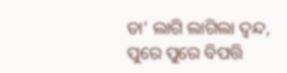ତା’ ଲାଗି ଲାଗିଲା ଦ୍ବନ୍ଦ, ପୁରେ ପୁରେ ବିପତ୍ତି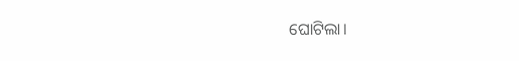ଘୋଟିଲା।